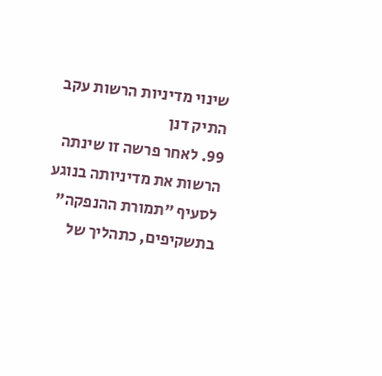שינוי מדיניות הרשות עקב התיק דנן
99. לאחר פרשה זו שינתה הרשות את מדיניותה בנוגע לסעיף "תמורת ההנפקה" בתשקיפים, כתהליך של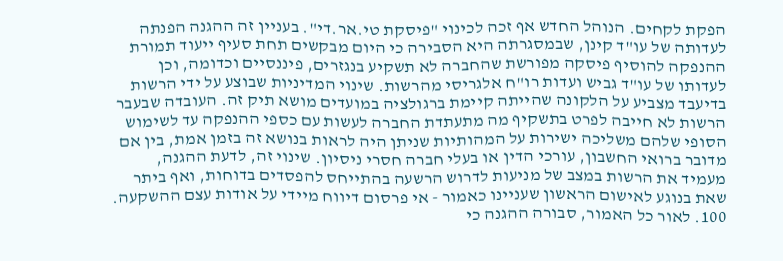הפקת לקחים. הנוהל החדש אף זכה לכינוי "פיסקת טי.אר.די". בעניין זה ההגנה הפנתה לעדותה של עו"ד קינן, שבמסגרתה היא הסבירה כי היום מבקשים תחת סעיף ייעוד תמורת ההנפקה להוסיף פיסקה מפורשת שהחברה לא תשקיע בנגזרים, פיננסיים וכדומה, וכן לעדותו של עו"ד גביש ועדות רו"ח אלגריסי מהרשות. שינוי המדיניות שבוצע על ידי הרשות בדיעבד מצביע על הלקונה שהייתה קיימת ברגולציה במועדים מושא תיק זה. העובדה שבעבר הרשות לא חייבה לפרט בתשקיף מה מתעתדת החברה לעשות עם כספי ההנפקה עד לשימוש הסופי שלהם משליכה ישירות על המהותיות שניתן היה לראות בנושא זה בזמן אמת, בין אם מדובר ברואי החשבון, עורכי הדין או בעלי חברה חסרי ניסיון. שינוי זה, לדעת ההגנה, מעמיד את הרשות במצב של מניעות לדרוש הרשעה בהתייחס להפסדים בדוחות, ואף ביתר שאת בנוגע לאישום הראשון שעניינו כאמור - אי פרסום דיווח מיידי על אודות עצם ההשקעה.
100. לאור כל האמור, סבורה ההגנה כי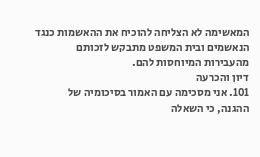המאשימה לא הצליחה להוכיח את ההאשמות כנגד הנאשמים ובית המשפט מתבקש לזכותם מהעבירות המיוחסות להם.
דיון והכרעה
101. אני מסכימה עם האמור בסיכומיה של ההגנה, כי השאלה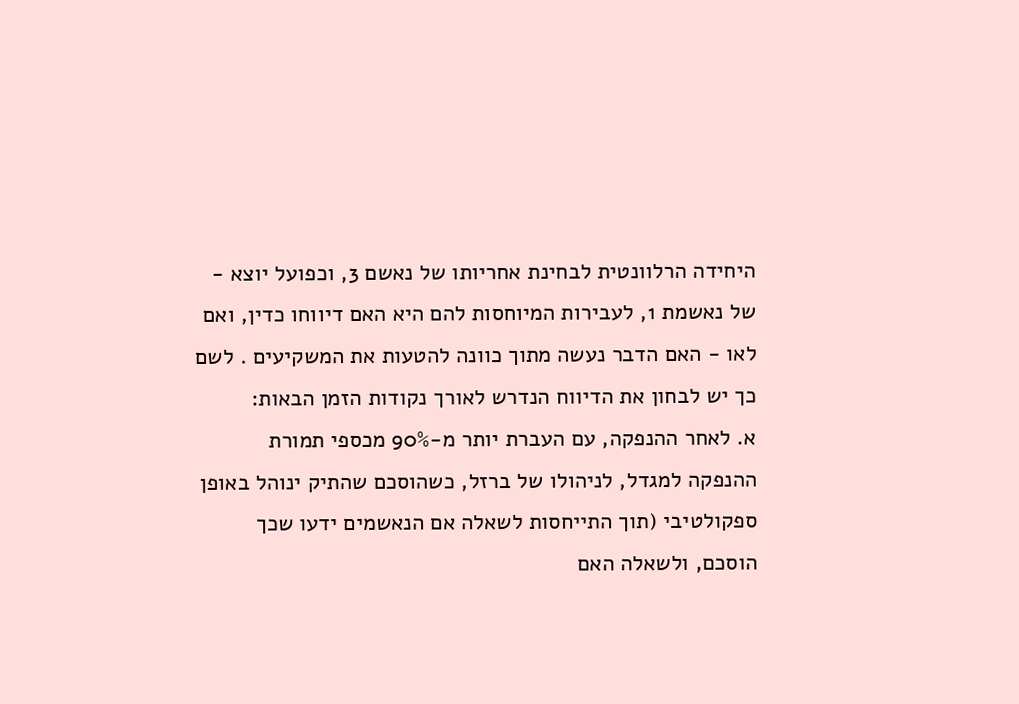היחידה הרלוונטית לבחינת אחריותו של נאשם 3, וכפועל יוצא - של נאשמת 1, לעבירות המיוחסות להם היא האם דיווחו כדין, ואם לאו - האם הדבר נעשה מתוך כוונה להטעות את המשקיעים . לשם כך יש לבחון את הדיווח הנדרש לאורך נקודות הזמן הבאות:
א. לאחר ההנפקה, עם העברת יותר מ-90% מכספי תמורת ההנפקה למגדל, לניהולו של ברזל, כשהוסכם שהתיק ינוהל באופן ספקולטיבי (תוך התייחסות לשאלה אם הנאשמים ידעו שכך הוסכם, ולשאלה האם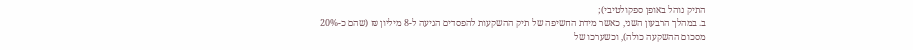התיק נוהל באופן ספקולטיבי);
ב. במהלך הרבעון השני, כאשר מידת החשיפה של תיק ההשקעות להפסדים הגיעה ל-8 מיליון ₪ (שהם כ-20% מסכום ההשקעה כולה), וכשערכו של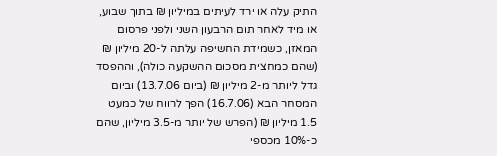התיק עלה או ירד לעיתים במיליון ₪ בתוך שבוע, או מיד לאחר תום הרבעון השני ולפני פרסום המאזן, כשמידת החשיפה עלתה ל-20 מיליון ₪ (שהם כמחצית מסכום ההשקעה כולה), וההפסד גדל ליותר מ-2 מיליון ₪ (ביום 13.7.06) וביום המסחר הבא (16.7.06) הפך לרווח של כמעט 1.5 מיליון ₪ (הפרש של יותר מ-3.5 מיליון, שהם כ-10% מכספי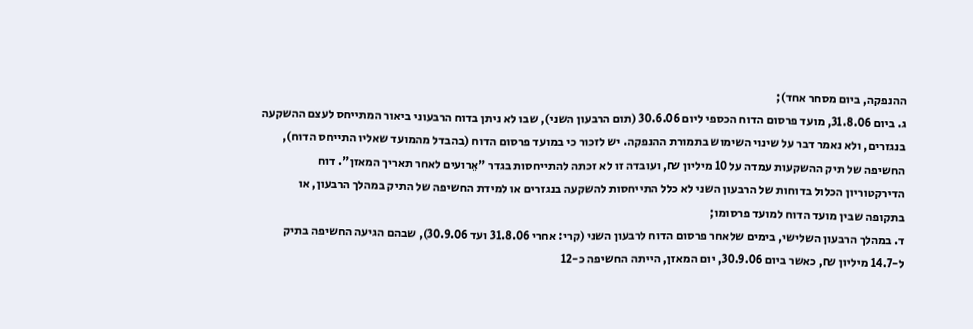ההנפקה, ביום מסחר אחד);
ג. ביום 31.8.06, מועד פרסום הדוח הכספי ליום 30.6.06 (תום הרבעון השני), שבו לא ניתן בדוח הרבעוני ביאור המתייחס לעצם ההשקעה בנגזרים, ולא נאמר דבר על שינוי השימוש בתמורת ההנפקה. יש לזכור כי במועד פרסום הדוח (בהבדל מהמועד שאליו התייחס הדוח), החשיפה של תיק ההשקעות עמדה על 10 מיליון ₪, ועובדה זו לא זכתה להתייחסות בגדר "אֵרועים לאחר תאריך המאזן". דוח הדירקטוריון הכלול בדוחות של הרבעון השני לא כלל התייחסות להשקעה בנגזרים או למידת החשיפה של התיק במהלך הרבעון, או בתקופה שבין מועד הדוח למועד פרסומו;
ד. במהלך הרבעון השלישי, בימים שלאחר פרסום הדוח לרבעון השני (קרי: אחרי 31.8.06 ועד 30.9.06), שבהם הגיעה החשיפה בתיק ל-14.7 מיליון ₪, כאשר ביום 30.9.06, יום המאזן, הייתה החשיפה כ-12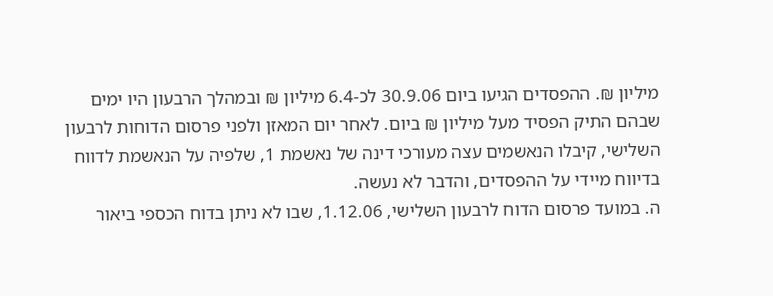מיליון ₪. ההפסדים הגיעו ביום 30.9.06 לכ-6.4 מיליון ₪ ובמהלך הרבעון היו ימים שבהם התיק הפסיד מעל מיליון ₪ ביום. לאחר יום המאזן ולפני פרסום הדוחות לרבעון השלישי, קיבלו הנאשמים עצה מעורכי דינה של נאשמת 1, שלפיה על הנאשמת לדווח בדיווח מיידי על ההפסדים, והדבר לא נעשה.
ה. במועד פרסום הדוח לרבעון השלישי, 1.12.06, שבו לא ניתן בדוח הכספי ביאור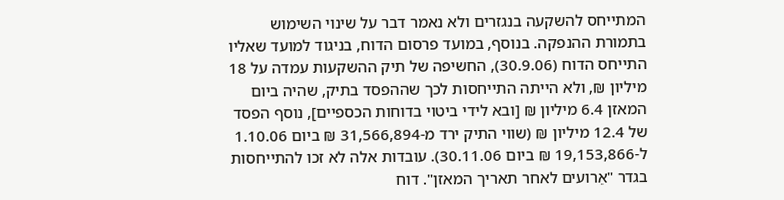המתייחס להשקעה בנגזרים ולא נאמר דבר על שינוי השימוש בתמורת ההנפקה. בנוסף, במועד פרסום הדוח, בניגוד למועד שאליו התייחס הדוח (30.9.06), החשיפה של תיק ההשקעות עמדה על 18 מיליון ₪, ולא הייתה התייחסות לכך שההפסד בתיק, שהיה ביום המאזן 6.4 מיליון ₪ [ובא לידי ביטוי בדוחות הכספיים], נוסף הפסד של 12.4 מיליון ₪ (שווי התיק ירד מ-31,566,894 ₪ ביום 1.10.06 ל-19,153,866 ₪ ביום 30.11.06). עובדות אלה לא זכו להתייחסות בגדר "אֵרועים לאחר תאריך המאזן". דוח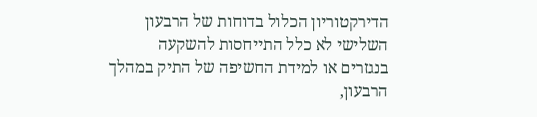הדירקטוריון הכלול בדוחות של הרבעון השלישי לא כלל התייחסות להשקעה בנגזרים או למידת החשיפה של התיק במהלך הרבעון,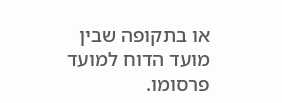או בתקופה שבין מועד הדוח למועד פרסומו.